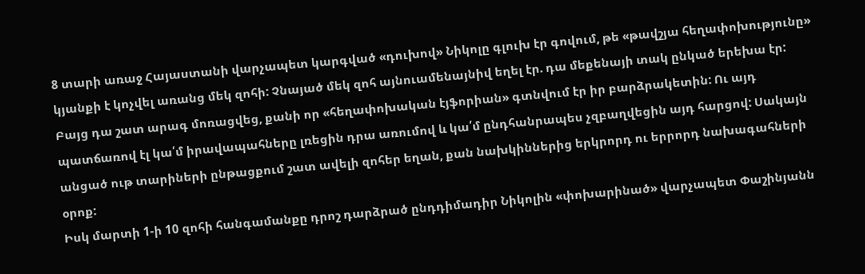8 տարի առաջ Հայաստանի վարչապետ կարգված «դուխով» Նիկոլը գլուխ էր գովում, թե «թավշյա հեղափոխությունը» կյանքի է կոչվել առանց մեկ զոհի: Չնայած մեկ զոհ այնուամենայնիվ եղել էր. դա մեքենայի տակ ընկած երեխա էր: Բայց դա շատ արագ մոռացվեց, քանի որ «հեղափոխական էյֆորիան» գտնվում էր իր բարձրակետին: Ու այդ պատճառով էլ կա՛մ իրավապահները լռեցին դրա առումով և կա՛մ ընդհանրապես չզբաղվեցին այդ հարցով: Սակայն անցած ութ տարիների ընթացքում շատ ավելի զոհեր եղան, քան նախկիններից երկրորդ ու երրորդ նախագահների օրոք:
Իսկ մարտի 1-ի 10 զոհի հանգամանքը դրոշ դարձրած ընդդիմադիր Նիկոլին «փոխարինած» վարչապետ Փաշինյանն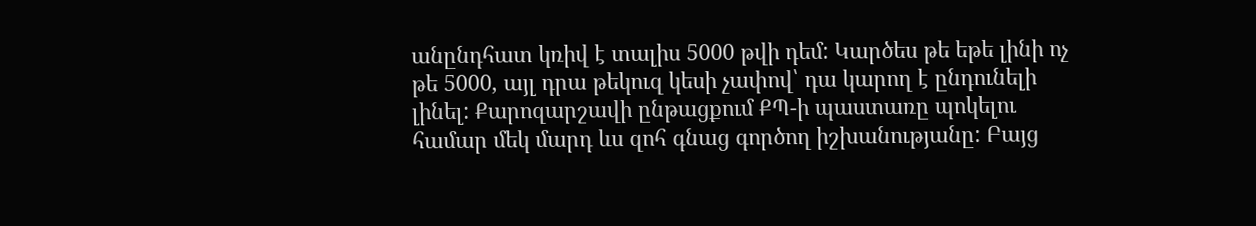անընդհատ կռիվ է տալիս 5000 թվի դեմ: Կարծես թե եթե լինի ոչ թե 5000, այլ դրա թեկուզ կեսի չափով՝ դա կարող է ընդունելի լինել: Քարոզարշավի ընթացքում ՔՊ-ի պաստառը պոկելու համար մեկ մարդ ևս զոհ գնաց գործող իշխանությանը: Բայց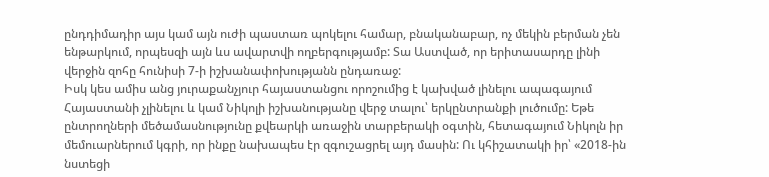ընդդիմադիր այս կամ այն ուժի պաստառ պոկելու համար, բնականաբար, ոչ մեկին բերման չեն ենթարկում, որպեսզի այն ևս ավարտվի ողբերգությամբ: Տա Աստված, որ երիտասարդը լինի վերջին զոհը հունիսի 7-ի իշխանափոխությանն ընդառաջ:
Իսկ կես ամիս անց յուրաքանչյուր հայաստանցու որոշումից է կախված լինելու ապագայում Հայաստանի չլինելու և կամ Նիկոլի իշխանությանը վերջ տալու՝ երկընտրանքի լուծումը: Եթե ընտրողների մեծամասնությունը քվեարկի առաջին տարբերակի օգտին, հետագայում Նիկոլն իր մեմուարներում կգրի, որ ինքը նախապես էր զգուշացրել այդ մասին: Ու կհիշատակի իր՝ «2018-ին նստեցի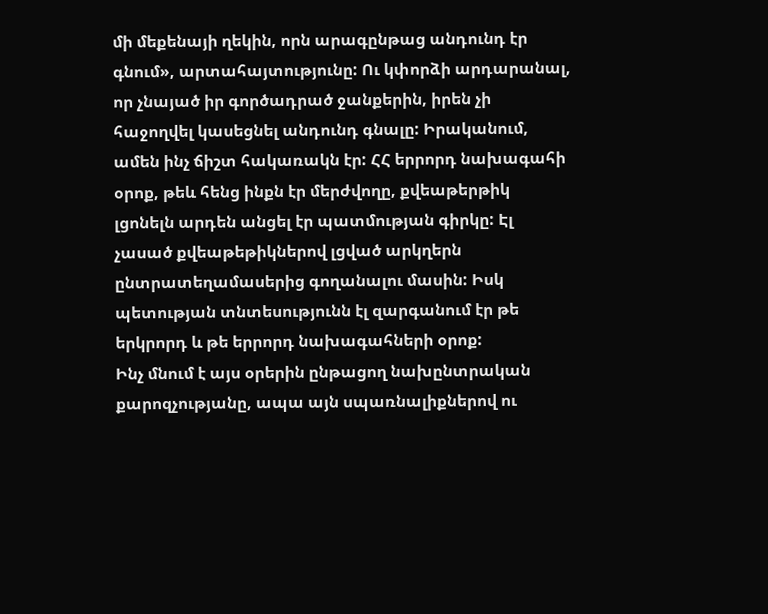մի մեքենայի ղեկին, որն արագընթաց անդունդ էր գնում», արտահայտությունը: Ու կփորձի արդարանալ, որ չնայած իր գործադրած ջանքերին, իրեն չի հաջողվել կասեցնել անդունդ գնալը: Իրականում, ամեն ինչ ճիշտ հակառակն էր: ՀՀ երրորդ նախագահի օրոք, թեև հենց ինքն էր մերժվողը, քվեաթերթիկ լցոնելն արդեն անցել էր պատմության գիրկը: Էլ չասած քվեաթեթիկներով լցված արկղերն ընտրատեղամասերից գողանալու մասին: Իսկ պետության տնտեսությունն էլ զարգանում էր թե երկրորդ և թե երրորդ նախագահների օրոք:
Ինչ մնում է այս օրերին ընթացող նախընտրական քարոզչությանը, ապա այն սպառնալիքներով ու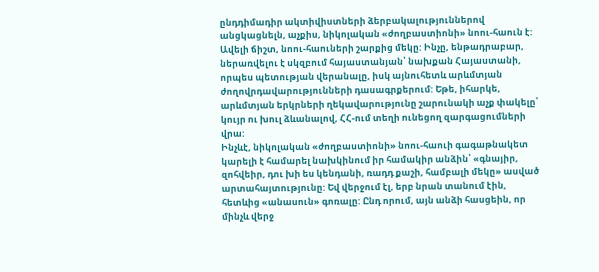ընդդիմադիր ակտիվիստների ձերբակալություններով անցկացնելն, աչքիս, նիկոլական «ժողբաստիոնի» նոու-հաուն է: Ավելի ճիշտ, նոու-հաուների շարքից մեկը: Ինչը, ենթադրաբար, ներառվելու է սկզբում հայաստանյան՝ նախքան Հայաստանի, որպես պետության վերանալը, իսկ այնուհետև արևմտյան ժողովրդավարությունների դասագրքերում: Եթե, իհարկե, արևմտյան երկրների ղեկավարությունը շարունակի աչք փակելը՝ կույր ու խուլ ձևանալով, ՀՀ-ում տեղի ունեցող զարգացումների վրա:
Ինչևէ, նիկոլական «ժողբաստիոնի» նոու-հաուի գագաթնակետ կարելի է համարել նախկինում իր համակիր անձին՝ «գնայիր, զոհվեիր, դու խի ես կենդանի, ռադդ քաշի, համբալի մեկը» ասված արտահայտությունը: Եվ վերջում էլ, երբ նրան տանում էին, հետևից «անասուն» գոռալը: Ընդ որում, այն անձի հասցեին, որ մինչև վերջ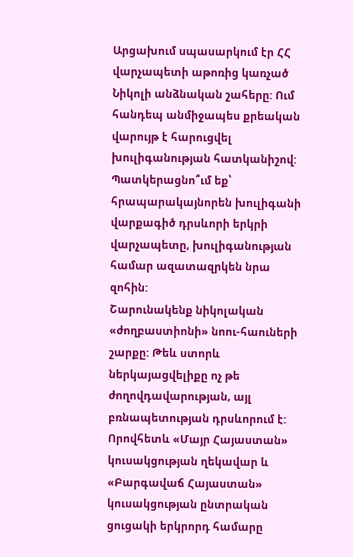Արցախում սպասարկում էր ՀՀ վարչապետի աթոռից կառչած Նիկոլի անձնական շահերը: Ում հանդեպ անմիջապես քրեական վարույթ է հարուցվել խուլիգանության հատկանիշով: Պատկերացնո՞ւմ եք՝ հրապարակայնորեն խուլիգանի վարքագիծ դրսևորի երկրի վարչապետը, խուլիգանության համար ազատազրկեն նրա զոհին:
Շարունակենք նիկոլական «ժողբաստիոնի» նոու-հաուների շարքը: Թեև ստորև ներկայացվելիքը ոչ թե ժողովդավարության, այլ բռնապետության դրսևորում է: Որովհետև «Մայր Հայաստան» կուսակցության ղեկավար և «Բարգավաճ Հայաստան» կուսակցության ընտրական ցուցակի երկրորդ համարը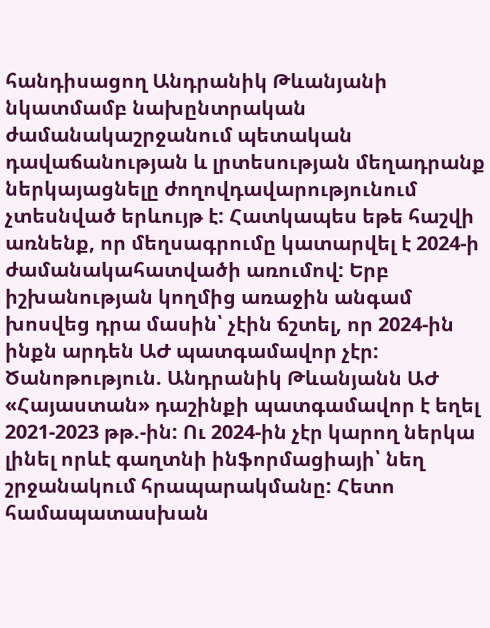հանդիսացող Անդրանիկ Թևանյանի նկատմամբ նախընտրական ժամանակաշրջանում պետական դավաճանության և լրտեսության մեղադրանք ներկայացնելը ժողովդավարությունում չտեսնված երևույթ է: Հատկապես եթե հաշվի առնենք, որ մեղսագրումը կատարվել է 2024-ի ժամանակահատվածի առումով: Երբ իշխանության կողմից առաջին անգամ խոսվեց դրա մասին՝ չէին ճշտել, որ 2024-ին ինքն արդեն ԱԺ պատգամավոր չէր:
Ծանոթություն. Անդրանիկ Թևանյանն ԱԺ «Հայաստան» դաշինքի պատգամավոր է եղել 2021-2023 թթ.-ին: Ու 2024-ին չէր կարող ներկա լինել որևէ գաղտնի ինֆորմացիայի՝ նեղ շրջանակում հրապարակմանը: Հետո համապատասխան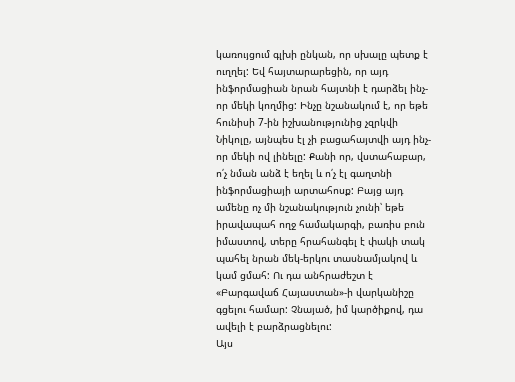կառույցում գլխի ընկան, որ սխալը պետք է ուղղել: Եվ հայտարարեցին, որ այդ ինֆորմացիան նրան հայտնի է դարձել ինչ-որ մեկի կողմից: Ինչը նշանակում է, որ եթե հունիսի 7-ին իշխանությունից չզրկվի Նիկոլը, այնպես էլ չի բացահայտվի այդ ինչ-որ մեկի ով լինելը: Քանի որ, վստահաբար, ո՛չ նման անձ է եղել և ո՛չ էլ գաղտնի ինֆորմացիայի արտահոսք: Բայց այդ ամենը ոչ մի նշանակություն չունի՝ եթե իրավապահ ողջ համակարգի, բառիս բուն իմաստով, տերը հրահանգել է փակի տակ պահել նրան մեկ-երկու տասնամյակով և կամ ցմահ: Ու դա անհրաժեշտ է «Բարգավաճ Հայաստան»-ի վարկանիշը գցելու համար: Չնայած, իմ կարծիքով, դա ավելի է բարձրացնելու:
Այս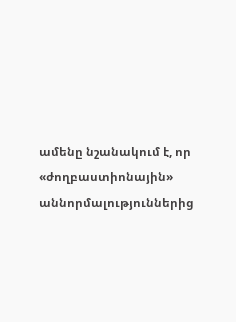ամենը նշանակում է, որ «ժողբաստիոնային» աննորմալություններից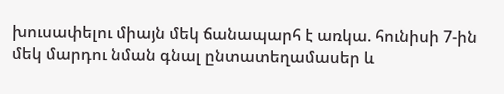խուսափելու միայն մեկ ճանապարհ է առկա. հունիսի 7-ին մեկ մարդու նման գնալ ընտատեղամասեր և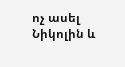ոչ ասել Նիկոլին և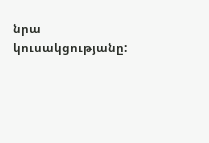նրա կուսակցությանը: